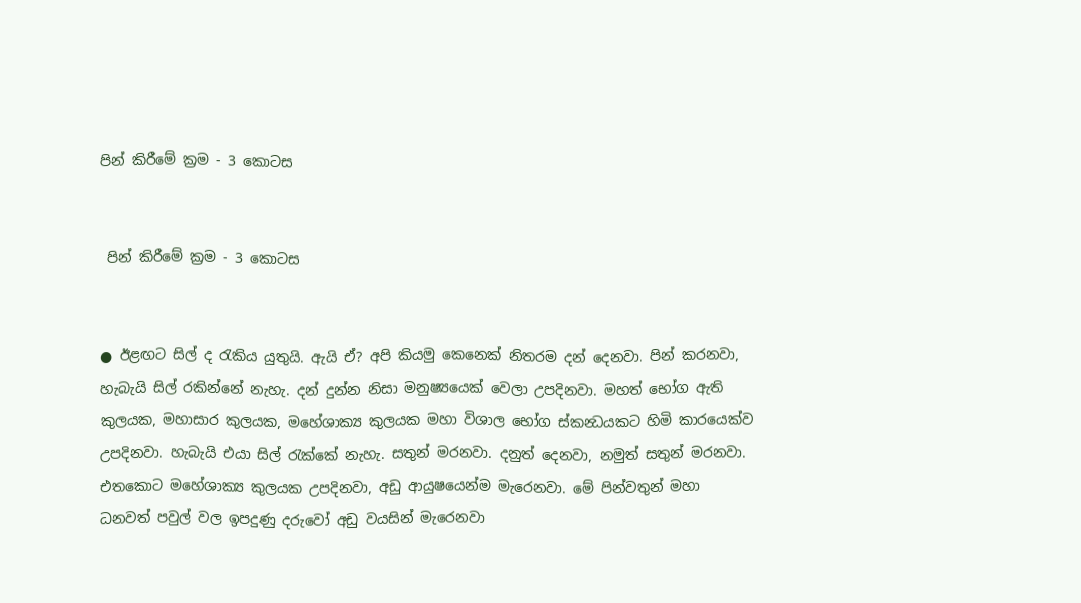පින් කිරීමේ ක්‍රම - 3 කොටස


 පින් කිරීමේ ක්‍රම - 3 කොටස


● ඊළඟට සිල් ද රැකිය යුතුයි. ඇයි ඒ? අපි කියමු කෙනෙක් නිතරම දන් දෙනවා. පින් කරනවා, හැබැයි සිල් රකින්නේ නැහැ. දන් දුන්න නිසා මනුෂ්‍යයෙක් වෙලා උපදිනවා. මහත් භෝග ඇති කුලයක, මහාසාර කුලයක, මහේශාක්‍ය කුලයක මහා විශාල ‍භෝග ස්කන්‍ධයකට හිමි කාරයෙක්ව උපදිනවා. හැබැයි එයා සිල් රැක්කේ නැහැ. සතුන් මරනවා. දනුත් දෙනවා, නමුත් සතුන් මරනවා. එතකොට මහේශාක්‍ය කුලයක උපදිනවා, අඩු ආයුෂයෙන්ම මැරෙනවා. මේ පින්වතුන් මහා ධනවත් පවුල් වල ඉපදුණු දරුවෝ අඩු වයසින් මැරෙනවා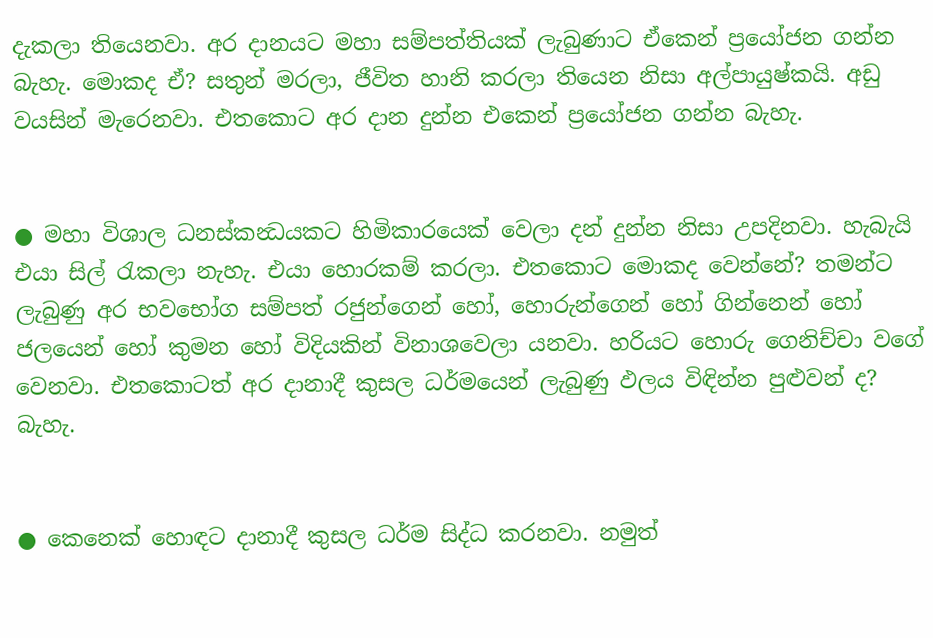දැකලා තියෙනවා. අර දානයට මහා සම්පත්තියක් ලැබුණාට ඒකෙන් ප්‍රයෝජන ගන්න බැහැ. මොකද ඒ? සතුන් මරලා, ජීවිත හානි කරලා තියෙන නිසා අල්පායුෂ්කයි. අඩු වයසින් මැරෙනවා. එතකොට අර දාන දුන්න එකෙන් ප්‍රයෝජන ගන්න බැහැ.


● මහා විශාල ධනස්කන්‍ධයකට හිමිකාරයෙක් වෙලා දන් දුන්න නිසා උපදිනවා. හැබැයි එයා සිල් රැකලා නැහැ. එයා හොරකම් කරලා. එතකොට මොකද වෙන්නේ? තමන්ට ලැබුණු අර භවභෝග සම්පත් රජුන්ගෙන් හෝ, හොරුන්ගෙන් හෝ ගින්නෙන් හෝ ජලයෙන් හෝ කුමන හෝ විදියකින් විනාශවෙලා යනවා. හරියට හොරු ගෙනිච්චා වගේ වෙනවා. එතකොටත් අර දානාදී කුසල ධර්මයෙන් ලැබුණු ඵලය විඳින්න පුළුවන් ද? බැහැ.


● කෙනෙක් හොඳට දානාදී කුසල ධර්ම සිද්ධ කරනවා. නමුත්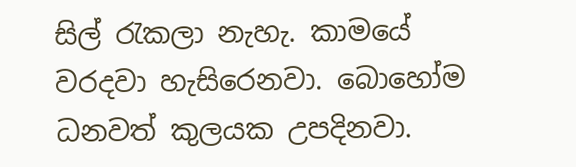සිල් රැකලා නැහැ. කාමයේ වරදවා හැසිරෙනවා. බොහෝම ධනවත් කුලයක උපදිනවා.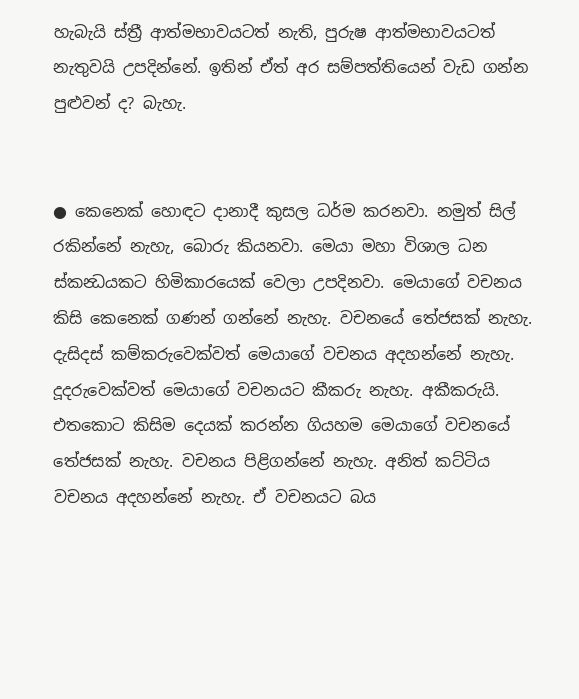හැබැයි ස්ත්‍රී ආත්මභාවයටත් නැති, පුරුෂ ආත්මභාවයටත් නැතුවයි උපදින්නේ. ඉතින් ඒත් අර සම්පත්තියෙන් වැඩ ගන්න පුළුවන් ද? බැහැ.


● කෙනෙක් හොඳට දානාදී කුසල ධර්ම කරනවා. නමුත් සිල් රකින්නේ නැහැ, බොරු කියනවා. මෙයා මහා විශාල ධන ස්කන්‍ධයකට හිමිකාරයෙක් වෙලා උපදිනවා. මෙයාගේ වචනය කිසි කෙනෙක් ගණන් ගන්නේ නැහැ. වචනයේ තේජසක් නැහැ. දැසිදස් කම්කරුවෙක්වත් මෙයාගේ වචනය අදහන්නේ නැහැ. දූදරුවෙක්වත් මෙයාගේ වචනයට කීකරු නැහැ. අකීකරුයි. එතකොට කිසිම දෙයක් කරන්න ගියහම මෙයාගේ වචනයේ තේජසක් නැහැ. වචනය පිළිගන්නේ නැහැ. අනිත් කට්ටිය වචනය අදහන්නේ නැහැ. ඒ වචනයට බය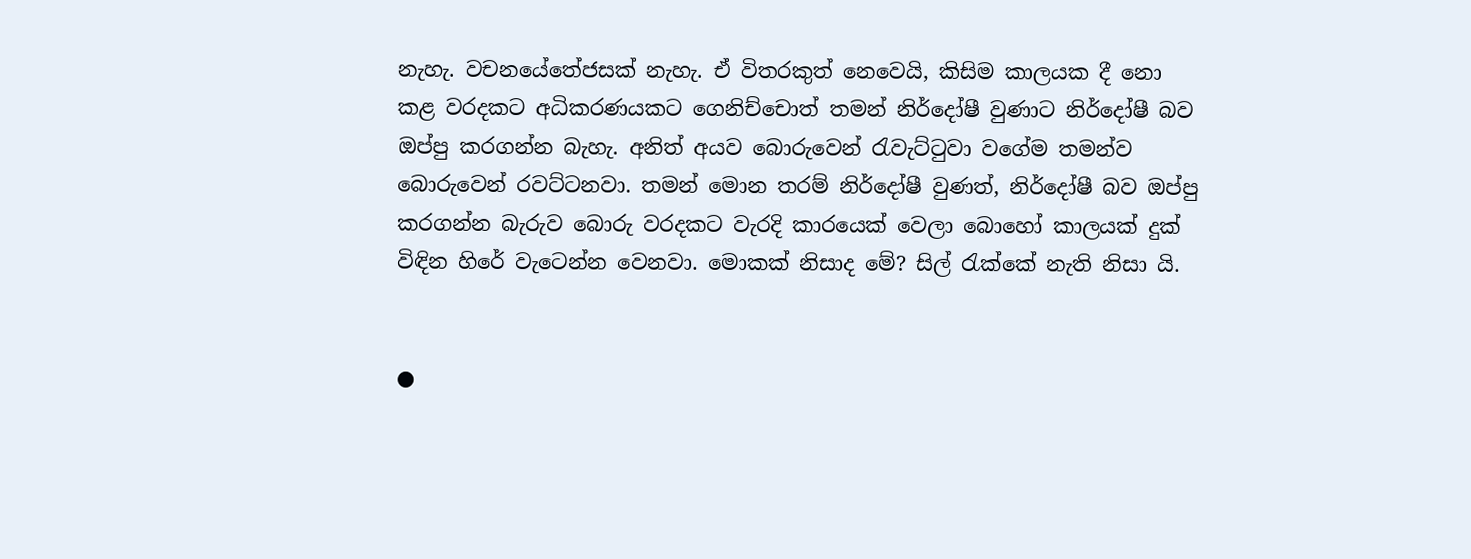නැහැ. වචනයේතේජසක් නැහැ. ඒ විතරකුත් නෙවෙයි, කිසිම කාලයක දී නො කළ වරදකට අධිකරණයකට ගෙනිච්චොත් තමන් නිර්දෝෂී වුණාට නිර්දෝෂී බව ඔප්පු කරගන්න බැහැ. අනිත් අයව බොරුවෙන් රැවැට්ටුවා වගේම තමන්ව බොරුවෙන් රවට්ටනවා. තමන් මොන තරම් නිර්දෝෂී වුණත්, නිර්දෝෂී බව ඔප්පු කරගන්න බැරුව බොරු වරදකට වැරදි කාරයෙක් වෙලා බොහෝ කාලයක් දුක් විඳින හිරේ වැටෙන්න වෙනවා. මොකක් නිසාද මේ? සිල් රැක්කේ නැති නිසා යි.


●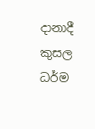දානාදී කුසල ධර්ම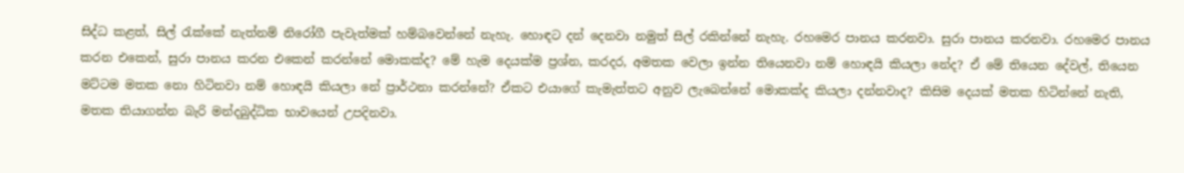සිද්ධ කළත්, සිල් රැක්කේ නැත්නම් නිරෝගී පැවැත්මක් හම්බවෙන්නේ නැහැ. හොඳට දන් දෙනවා නමුත් සිල් රකින්නේ නැහැ. රහමෙර පානය කරනවා. සුරා පානය කරනවා. රහමෙර පානය කරන එකෙන්, සුරා පානය කරන එකෙන් කරන්නේ මොකක්ද? මේ හැම දෙයක්ම ප්‍රශ්න, කරදර, අමතක වෙලා ඉන්න තියෙනවා නම් හොඳයි කියලා නේද? ඒ මේ තියෙන දේවල්, තියෙන මට්ටම මතක නො ‍හිටිනවා නම් හොඳයි කියලා නේ ප්‍රාර්ථනා කරන්නේ? ඒකට එයාගේ කැමැත්තට අනුව ලැබෙන්නේ මොකක්ද කියලා දන්නවාද? කිසිම දෙයක් මතක හිටින්නේ නැති, මතක තියාගන්න බැරි මන්දබුද්ධික භාවයෙන් උපදිනවා.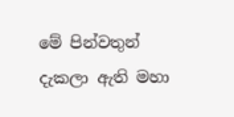මේ පින්වතුන් දැකලා ඇති මහා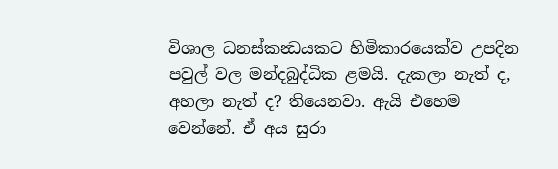විශාල ධනස්කන්‍ධයකට හිමිකාරයෙක්ව උපදින පවුල් වල මන්දබුද්ධික ළමයි. දැකලා නැත් ද, අහලා නැත් ද? තියෙනවා. ඇයි එහෙම වෙන්නේ. ඒ අය සුරා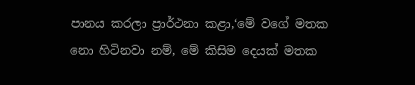පානය කරලා ප්‍රාර්ථනා කළා,‘මේ වගේ මතක නො ‍හිටිනවා නම්, මේ කිසිම දෙයක් මතක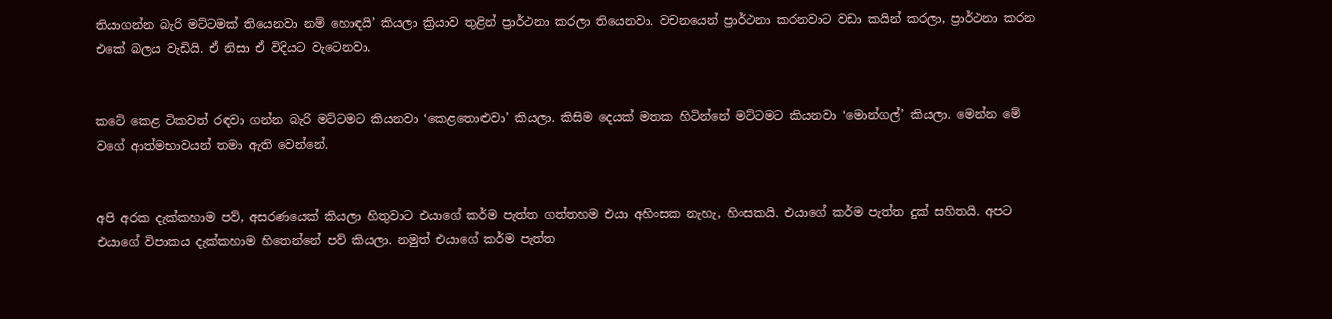තියාගන්න බැරි මට්ටමක් තියෙනවා නම් හොඳයි’ කියලා ක්‍රියාව තුළින් ප්‍රාර්ථනා කරලා තියෙනවා. වචනයෙන් ප්‍රාර්ථනා කරනවාට වඩා කයින් කරලා, ප්‍රාර්ථනා කරන එකේ බලය වැඩියි. ඒ නිසා ඒ විදියට වැටෙනවා.


කටේ කෙළ ටිකවත් රඳවා ගන්න බැරි මට්ටමට කියනවා ‘කෙළතොළුවා’ කියලා. කිසිම දෙයක් මතක හිටින්නේ මට්ටමට කියනවා ‘මොන්ගල්’ කියලා. මෙන්න මේ වගේ ආත්මභාවයන් තමා ඇති වෙන්නේ.


අපි අරක දැක්කහාම පව්, අසරණයෙක් කියලා හිතුවාට එයාගේ කර්ම පැත්ත ගත්තහම එයා අහිංසක නැහැ, හිංසකයි. එයාගේ කර්ම පැත්ත දුක් සහිතයි. අපට එයාගේ විපාකය දැක්කහාම හිතෙන්නේ පව් කියලා. නමුත් එයාගේ කර්ම පැත්ත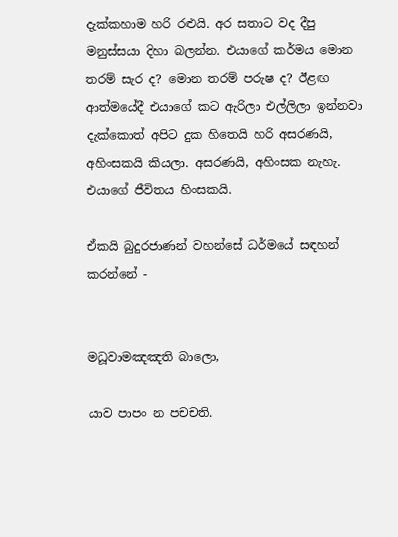දැක්කහාම හරි රළුයි. අර සතාට වද දීපු මනුස්සයා දිහා බලන්න. එයාගේ කර්මය මොන තරම් සැර ද? මොන තරම් පරුෂ ද? ඊළඟ ආත්මයේදී එයාගේ කට ඇරිලා එල්ලිලා ඉන්නවා දැක්කොත් අපිට දුක හිතෙයි හරි අසරණයි, අහිංසකයි කියලා. අසරණයි, අහිංසක නැහැ. එයාගේ ජීවිතය හිංසකයි.

ඒකයි බුදුරජාණන් වහන්සේ ධර්මයේ සඳහන් කරන්නේ -


මධූවාමඤඤති බාලො,

යාව පාපං න පචචති.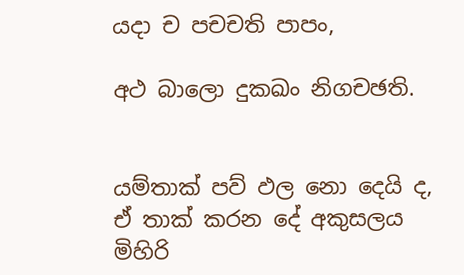යදා ච පචචති පාපං,

අථ බාලො දුකඛං නිගචඡති.


යම්තාක් පව් ඵල නො දෙයි ද, ඒ තාක් කරන දේ අකුසලය මිහිරි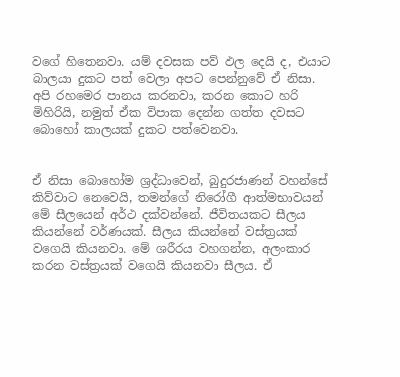වගේ ‍හිතෙනවා. යම් දවසක පව් ඵල දෙයි ද, එයාට බාලයා දුකට පත් වෙලා අපට පෙන්නුවේ ඒ නිසා. අපි රහමෙර පානය කරනවා, කරන කොට හරි මිහිරියි, නමුත් ඒක විපාක දෙන්න ගත්ත දවසට බොහෝ කාලයක් දුකට පත්වෙනවා.


ඒ නිසා බොහෝම ශ්‍රද්ධාවෙන්, බුදුරජාණන් වහන්සේ කිව්වාට නෙවෙයි, තමන්ගේ නිරෝගී ආත්මභාවයන් මේ සීලයෙන් අර්ථ දක්වන්නේ. ජීවිතයකට සීලය කියන්නේ වර්ණයක්. සීලය කියන්නේ වස්ත්‍රයක් වගෙයි කියනවා. මේ ශරීරය වහගන්න, අලංකාර කරන වස්ත්‍රයක් වගෙයි කියනවා සීලය. ඒ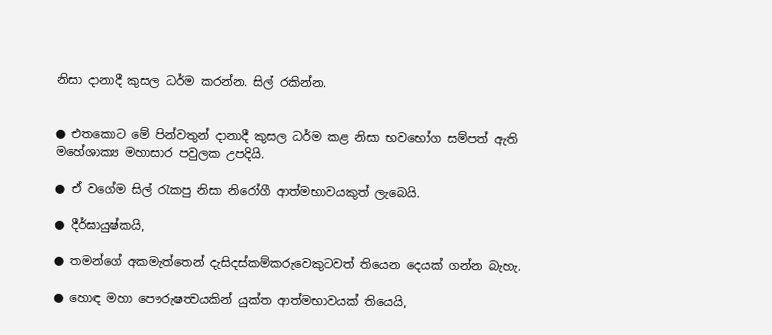නිසා දානාදී කුසල ධර්ම කරන්න. සිල් රකින්න.


● එතකොට මේ පින්වතුන් දානාදී කුසල ධර්ම කළ නිසා භවභෝග සම්පත් ඇති මහේශාක්‍ය මහාසාර පවුලක උපදියි.

● ඒ වගේම සිල් රැකපු නිසා නිරෝගී ආත්මභාවයකුත් ලැබෙයි.

● දීර්ඝායුෂ්කයි,

● තමන්ගේ අකමැත්තෙන් දැසිදස්කම්කරුවෙකුටවත් තියෙන දෙයක් ගන්න බැහැ.

● හොඳ මහා පෞරුෂත්‍වයකින් යුක්ත ආත්මභාවයක් තියෙයි,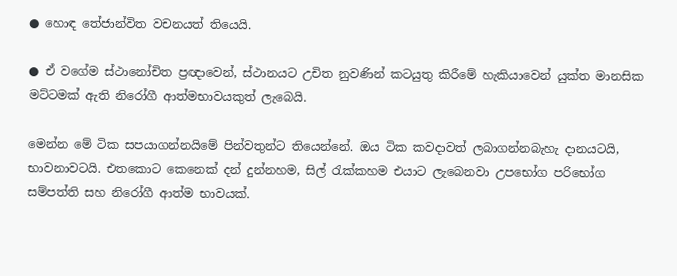● හොඳ තේජාන්විත වචනයත් තියෙයි.

● ඒ වගේම ස්ථානෝචිත ප්‍රඥාවෙන්, ස්ථානයට උචිත නුවණින් කටයුතු කිරීමේ හැකියාවෙන් යුක්ත මානසික මට්ටමක් ඇති නිරෝගී ආත්මභාවයකුත් ලැබෙයි.

මෙන්න මේ ටික සපයාගන්නයිමේ පින්වතුන්ට තියෙන්නේ. ඔය ටික කවදාවත් ලබාගන්නබැහැ දානයටයි, භාවනාවටයි. එතකොට කෙනෙක් දන් දුන්නහම, සිල් රැක්කහම එයාට ලැබෙනවා උපභෝග පරිභෝග සම්පත්ති සහ නිරෝගී ආත්ම භාවයක්.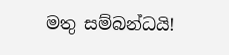මතු සම්බන්ධයි!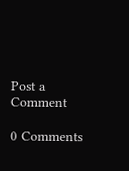Post a Comment

0 Comments